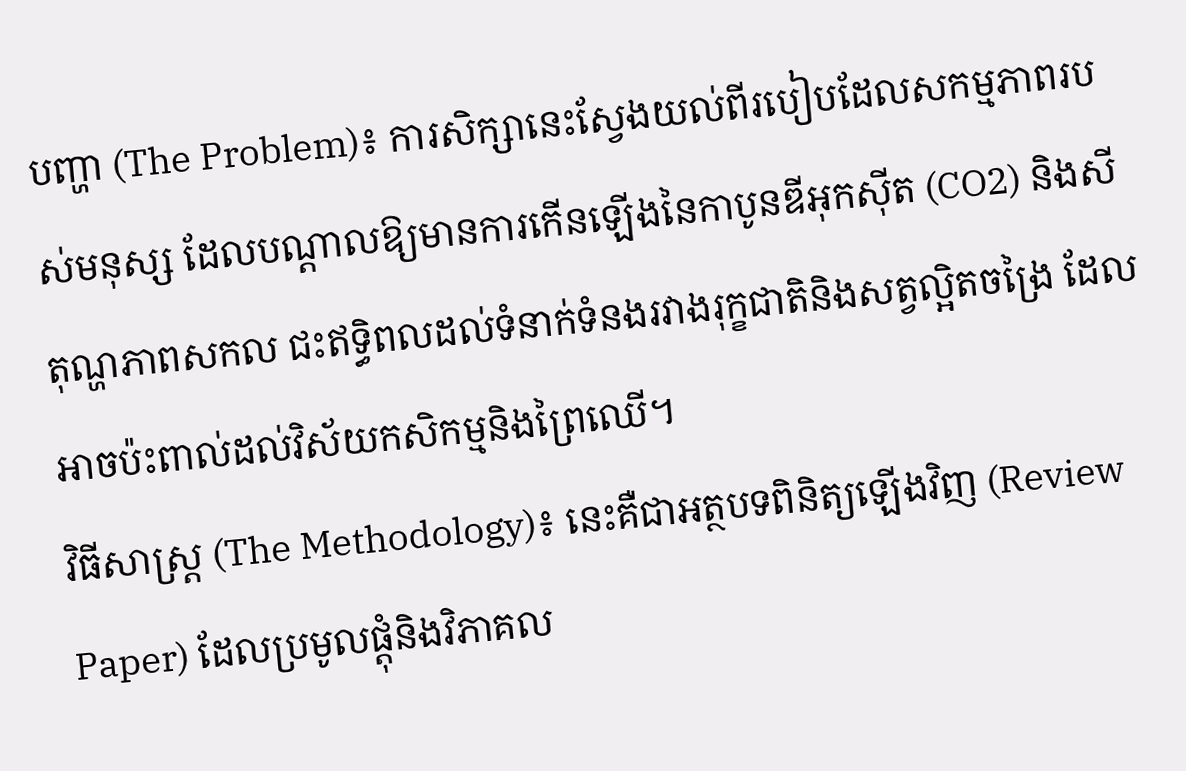បញ្ហា (The Problem)៖ ការសិក្សានេះស្វែងយល់ពីរបៀបដែលសកម្មភាពរបស់មនុស្ស ដែលបណ្តាលឱ្យមានការកើនឡើងនៃកាបូនឌីអុកស៊ីត (CO2) និងសីតុណ្ហភាពសកល ជះឥទ្ធិពលដល់ទំនាក់ទំនងរវាងរុក្ខជាតិនិងសត្វល្អិតចង្រៃ ដែលអាចប៉ះពាល់ដល់វិស័យកសិកម្មនិងព្រៃឈើ។
វិធីសាស្ត្រ (The Methodology)៖ នេះគឺជាអត្ថបទពិនិត្យឡើងវិញ (Review Paper) ដែលប្រមូលផ្តុំនិងវិភាគល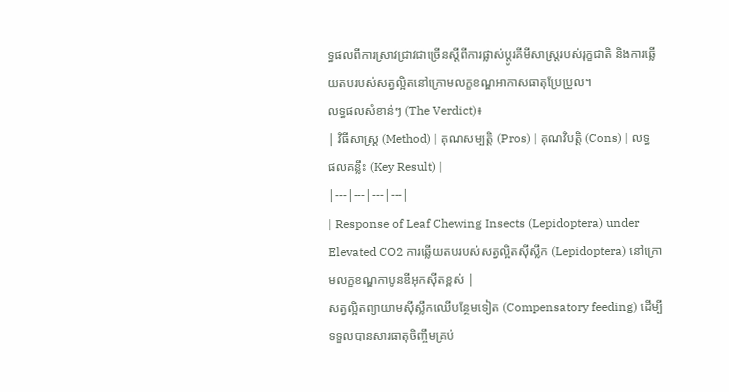ទ្ធផលពីការស្រាវជ្រាវជាច្រើនស្តីពីការផ្លាស់ប្តូរគីមីសាស្ត្ររបស់រុក្ខជាតិ និងការឆ្លើយតបរបស់សត្វល្អិតនៅក្រោមលក្ខខណ្ឌអាកាសធាតុប្រែប្រួល។
លទ្ធផលសំខាន់ៗ (The Verdict)៖
| វិធីសាស្ត្រ (Method) | គុណសម្បត្តិ (Pros) | គុណវិបត្តិ (Cons) | លទ្ធផលគន្លឹះ (Key Result) |
|---|---|---|---|
| Response of Leaf Chewing Insects (Lepidoptera) under Elevated CO2 ការឆ្លើយតបរបស់សត្វល្អិតស៊ីស្លឹក (Lepidoptera) នៅក្រោមលក្ខខណ្ឌកាបូនឌីអុកស៊ីតខ្ពស់ |
សត្វល្អិតព្យាយាមស៊ីស្លឹកឈើបន្ថែមទៀត (Compensatory feeding) ដើម្បីទទួលបានសារធាតុចិញ្ចឹមគ្រប់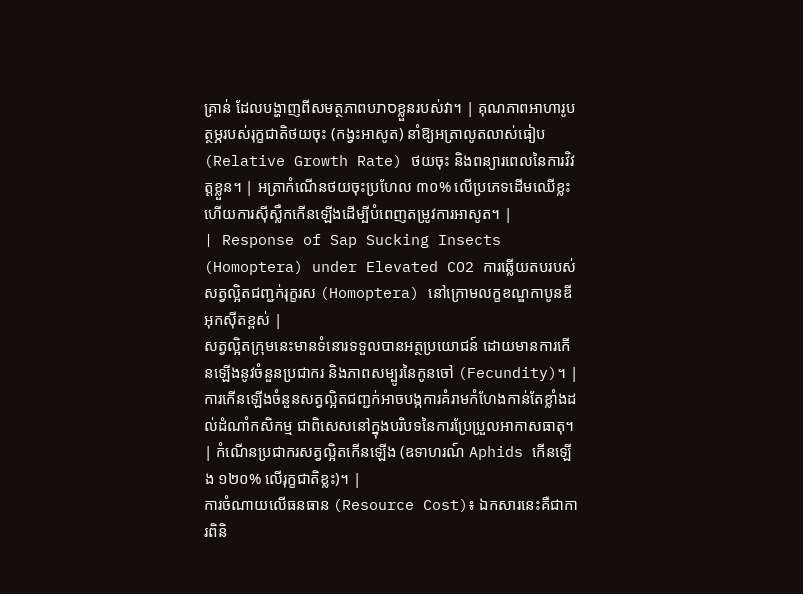គ្រាន់ ដែលបង្ហាញពីសមត្ថភាពបסתខ្លួនរបស់វា។ | គុណភាពអាហារូបត្ថម្ភរបស់រុក្ខជាតិថយចុះ (កង្វះអាសូត) នាំឱ្យអត្រាលូតលាស់ធៀប (Relative Growth Rate) ថយចុះ និងពន្យារពេលនៃការវិវត្តខ្លួន។ | អត្រាកំណើនថយចុះប្រហែល ៣០% លើប្រភេទដើមឈើខ្លះ ហើយការស៊ីស្លឹកកើនឡើងដើម្បីបំពេញតម្រូវការអាសូត។ |
| Response of Sap Sucking Insects (Homoptera) under Elevated CO2 ការឆ្លើយតបរបស់សត្វល្អិតជញ្ជក់រុក្ខរស (Homoptera) នៅក្រោមលក្ខខណ្ឌកាបូនឌីអុកស៊ីតខ្ពស់ |
សត្វល្អិតក្រុមនេះមានទំនោរទទួលបានអត្ថប្រយោជន៍ ដោយមានការកើនឡើងនូវចំនួនប្រជាករ និងភាពសម្បូរនៃកូនចៅ (Fecundity)។ | ការកើនឡើងចំនួនសត្វល្អិតជញ្ជក់អាចបង្កការគំរាមកំហែងកាន់តែខ្លាំងដល់ដំណាំកសិកម្ម ជាពិសេសនៅក្នុងបរិបទនៃការប្រែប្រួលអាកាសធាតុ។ | កំណើនប្រជាករសត្វល្អិតកើនឡើង (ឧទាហរណ៍ Aphids កើនឡើង ១២០% លើរុក្ខជាតិខ្លះ)។ |
ការចំណាយលើធនធាន (Resource Cost)៖ ឯកសារនេះគឺជាការពិនិ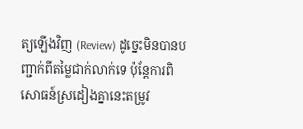ត្យឡើងវិញ (Review) ដូច្នេះមិនបានបញ្ជាក់ពីតម្លៃជាក់លាក់ទេ ប៉ុន្តែការពិសោធន៍ស្រដៀងគ្នានេះតម្រូវ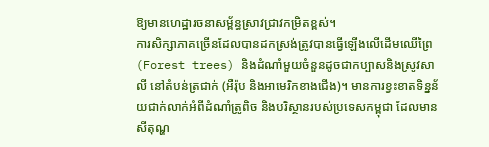ឱ្យមានហេដ្ឋារចនាសម្ព័ន្ធស្រាវជ្រាវកម្រិតខ្ពស់។
ការសិក្សាភាគច្រើនដែលបានដកស្រង់ត្រូវបានធ្វើឡើងលើដើមឈើព្រៃ (Forest trees) និងដំណាំមួយចំនួនដូចជាកប្បាសនិងស្រូវសាលី នៅតំបន់ត្រជាក់ (អឺរ៉ុប និងអាមេរិកខាងជើង)។ មានការខ្វះខាតទិន្នន័យជាក់លាក់អំពីដំណាំត្រូពិច និងបរិស្ថានរបស់ប្រទេសកម្ពុជា ដែលមានសីតុណ្ហ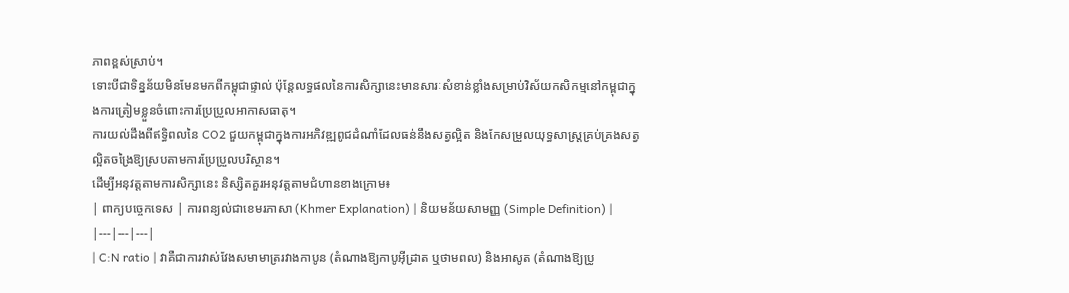ភាពខ្ពស់ស្រាប់។
ទោះបីជាទិន្នន័យមិនមែនមកពីកម្ពុជាផ្ទាល់ ប៉ុន្តែលទ្ធផលនៃការសិក្សានេះមានសារៈសំខាន់ខ្លាំងសម្រាប់វិស័យកសិកម្មនៅកម្ពុជាក្នុងការត្រៀមខ្លួនចំពោះការប្រែប្រួលអាកាសធាតុ។
ការយល់ដឹងពីឥទ្ធិពលនៃ CO2 ជួយកម្ពុជាក្នុងការអភិវឌ្ឍពូជដំណាំដែលធន់នឹងសត្វល្អិត និងកែសម្រួលយុទ្ធសាស្ត្រគ្រប់គ្រងសត្វល្អិតចង្រៃឱ្យស្របតាមការប្រែប្រួលបរិស្ថាន។
ដើម្បីអនុវត្តតាមការសិក្សានេះ និស្សិតគួរអនុវត្តតាមជំហានខាងក្រោម៖
| ពាក្យបច្ចេកទេស | ការពន្យល់ជាខេមរភាសា (Khmer Explanation) | និយមន័យសាមញ្ញ (Simple Definition) |
|---|---|---|
| C:N ratio | វាគឺជាការវាស់វែងសមាមាត្ររវាងកាបូន (តំណាងឱ្យកាបូអ៊ីដ្រាត ឬថាមពល) និងអាសូត (តំណាងឱ្យប្រូ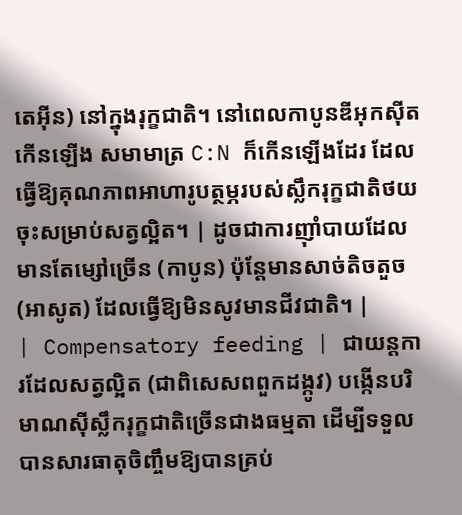តេអ៊ីន) នៅក្នុងរុក្ខជាតិ។ នៅពេលកាបូនឌីអុកស៊ីតកើនឡើង សមាមាត្រ C:N ក៏កើនឡើងដែរ ដែលធ្វើឱ្យគុណភាពអាហារូបត្ថម្ភរបស់ស្លឹករុក្ខជាតិថយចុះសម្រាប់សត្វល្អិត។ | ដូចជាការញ៉ាំបាយដែលមានតែម្សៅច្រើន (កាបូន) ប៉ុន្តែមានសាច់តិចតួច (អាសូត) ដែលធ្វើឱ្យមិនសូវមានជីវជាតិ។ |
| Compensatory feeding | ជាយន្តការដែលសត្វល្អិត (ជាពិសេសពពួកដង្កូវ) បង្កើនបរិមាណស៊ីស្លឹករុក្ខជាតិច្រើនជាងធម្មតា ដើម្បីទទួលបានសារធាតុចិញ្ចឹមឱ្យបានគ្រប់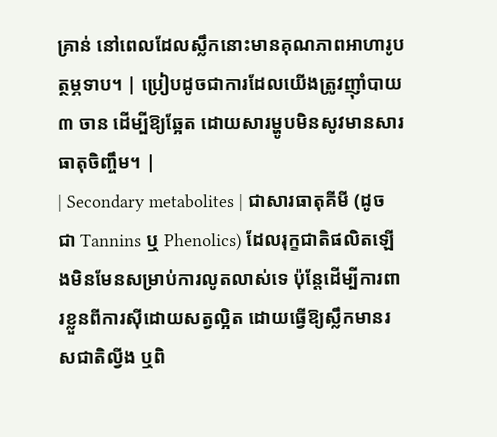គ្រាន់ នៅពេលដែលស្លឹកនោះមានគុណភាពអាហារូបត្ថម្ភទាប។ | ប្រៀបដូចជាការដែលយើងត្រូវញ៉ាំបាយ ៣ ចាន ដើម្បីឱ្យឆ្អែត ដោយសារម្ហូបមិនសូវមានសារធាតុចិញ្ចឹម។ |
| Secondary metabolites | ជាសារធាតុគីមី (ដូចជា Tannins ឬ Phenolics) ដែលរុក្ខជាតិផលិតឡើងមិនមែនសម្រាប់ការលូតលាស់ទេ ប៉ុន្តែដើម្បីការពារខ្លួនពីការស៊ីដោយសត្វល្អិត ដោយធ្វើឱ្យស្លឹកមានរសជាតិល្វីង ឬពិ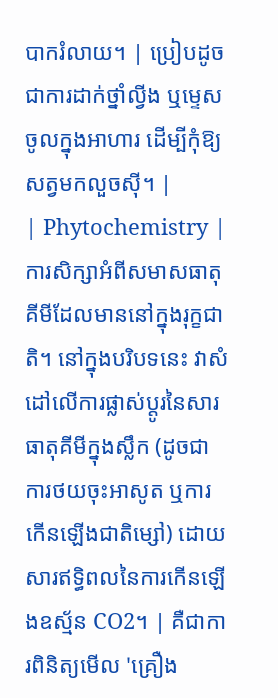បាករំលាយ។ | ប្រៀបដូចជាការដាក់ថ្នាំល្វីង ឬម្ទេសចូលក្នុងអាហារ ដើម្បីកុំឱ្យសត្វមកលួចស៊ី។ |
| Phytochemistry | ការសិក្សាអំពីសមាសធាតុគីមីដែលមាននៅក្នុងរុក្ខជាតិ។ នៅក្នុងបរិបទនេះ វាសំដៅលើការផ្លាស់ប្តូរនៃសារធាតុគីមីក្នុងស្លឹក (ដូចជាការថយចុះអាសូត ឬការកើនឡើងជាតិម្សៅ) ដោយសារឥទ្ធិពលនៃការកើនឡើងឧស្ម័ន CO2។ | គឺជាការពិនិត្យមើល 'គ្រឿង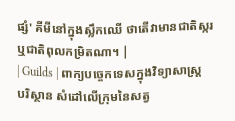ផ្សំ' គីមីនៅក្នុងស្លឹកឈើ ថាតើវាមានជាតិស្ករ ឬជាតិពុលកម្រិតណា។ |
| Guilds | ពាក្យបច្ចេកទេសក្នុងវិទ្យាសាស្ត្របរិស្ថាន សំដៅលើក្រុមនៃសត្វ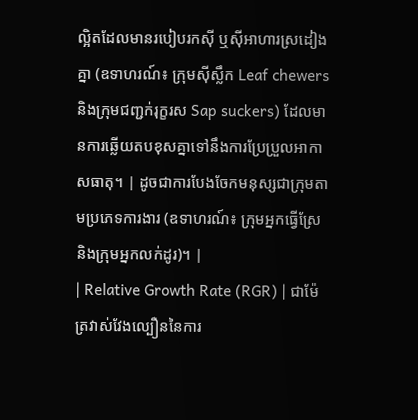ល្អិតដែលមានរបៀបរកស៊ី ឬស៊ីអាហារស្រដៀងគ្នា (ឧទាហរណ៍៖ ក្រុមស៊ីស្លឹក Leaf chewers និងក្រុមជញ្ជក់រុក្ខរស Sap suckers) ដែលមានការឆ្លើយតបខុសគ្នាទៅនឹងការប្រែប្រួលអាកាសធាតុ។ | ដូចជាការបែងចែកមនុស្សជាក្រុមតាមប្រភេទការងារ (ឧទាហរណ៍៖ ក្រុមអ្នកធ្វើស្រែ និងក្រុមអ្នកលក់ដូរ)។ |
| Relative Growth Rate (RGR) | ជាម៉ែត្រវាស់វែងល្បឿននៃការ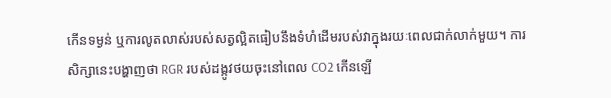កើនទម្ងន់ ឬការលូតលាស់របស់សត្វល្អិតធៀបនឹងទំហំដើមរបស់វាក្នុងរយៈពេលជាក់លាក់មួយ។ ការសិក្សានេះបង្ហាញថា RGR របស់ដង្កូវថយចុះនៅពេល CO2 កើនឡើ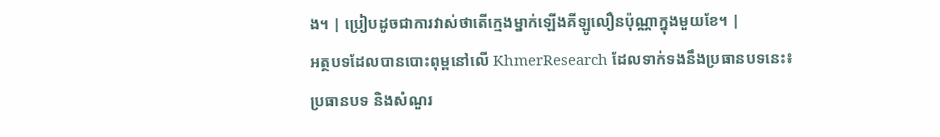ង។ | ប្រៀបដូចជាការវាស់ថាតើក្មេងម្នាក់ឡើងគីឡូលឿនប៉ុណ្ណាក្នុងមួយខែ។ |
អត្ថបទដែលបានបោះពុម្ពនៅលើ KhmerResearch ដែលទាក់ទងនឹងប្រធានបទនេះ៖
ប្រធានបទ និងសំណួរ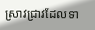ស្រាវជ្រាវដែលទា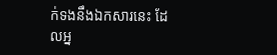ក់ទងនឹងឯកសារនេះ ដែលអ្ន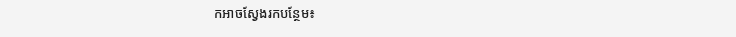កអាចស្វែងរកបន្ថែម៖